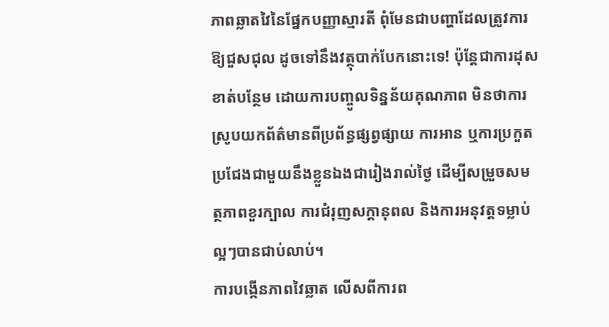ភាពឆ្លាតវៃនៃផ្នែកបញ្ញាស្មារតី ពុំមែនជាបញ្ហាដែលត្រូវការឱ្យជួសជុល ដូចទៅនឹងវត្ថុបាក់បែកនោះទេ! ប៉ុន្តែជាការដុសខាត់បន្ថែម ដោយការបញ្ចូលទិន្នន័យគុណភាព មិនថាការស្រូបយកព័ត៌មានពីប្រព័ន្ធផ្សព្វផ្សាយ ការអាន ឬការប្រកួតប្រជែងជាមួយនឹងខ្លួនឯងជារៀងរាល់ថ្ងៃ ដើម្បីសម្រួចសមត្ថភាពខួរក្បាល ការជំរុញសក្ដានុពល និងការអនុវត្តទម្លាប់ល្អៗបានជាប់លាប់។
ការបង្កើនភាពវៃឆ្លាត លើសពីការព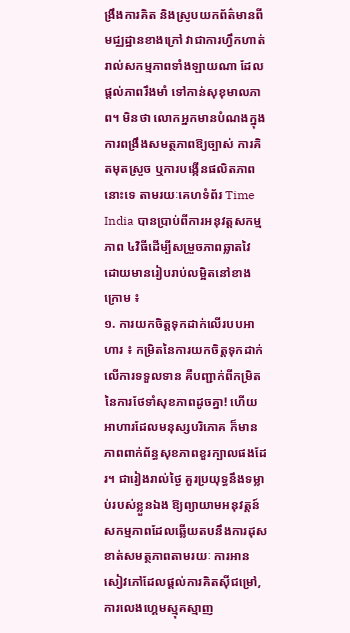ង្រឹងការគិត និងស្រូបយកព័ត៌មានពីមជ្ឈដ្ឋានខាងក្រៅ វាជាការហ្វឹកហាត់ រាល់សកម្មភាពទាំងឡាយណា ដែលផ្តល់ភាពរឹងមាំ ទៅកាន់សុខុមាលភាព។ មិនថា លោកអ្នកមានបំណងក្នុងការពង្រឹងសមត្ថភាពឱ្យច្បាស់ ការគិតមុតស្រួច ឬការបង្កើនផលិតភាពនោះទេ តាមរយៈគេហទំព័រ Time India បានប្រាប់ពីការអនុវត្តសកម្មភាព ៤វិធីដើម្បីសម្រួចភាពឆ្លាតវៃ ដោយមានរៀបរាប់លម្អិតនៅខាងក្រោម ៖
១. ការយកចិត្តទុកដាក់លើរបបអាហារ ៖ កម្រិតនៃការយកចិត្តទុកដាក់លើការទទួលទាន គឺបញ្ជាក់ពីកម្រិត នៃការថែទាំសុខភាពដូចគ្នា! ហើយអាហារដែលមនុស្សបរិភោគ ក៏មានភាពពាក់ព័ន្ធសុខភាពខួរក្បាលផងដែរ។ ជារៀងរាល់ថ្ងៃ គួរប្រយុទ្ធនឹងទម្លាប់របស់ខ្លួនឯង ឱ្យព្យាយាមអនុវត្តន៍សកម្មភាពដែលឆ្លើយតបនឹងការដុសខាត់សមត្ថភាពតាមរយៈ ការអានសៀវភៅដែលផ្តល់ការគិតស៊ីជម្រៅ, ការលេងហ្គេមស្មុគស្មាញ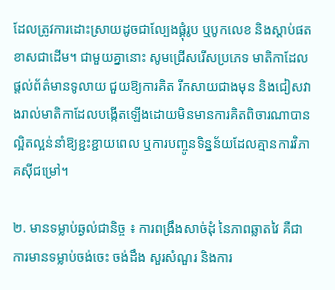ដែលត្រូវការដោះស្រាយដូចជាល្បែងផ្គុំរូប ឬបូកលេខ និងស្តាប់ផតខាសជាដើម។ ជាមួយគ្នានោះ សូមជ្រើសរើសប្រភេទ មាតិកាដែលផ្តល់ព័ត៌មានទូលាយ ជួយឱ្យការគិត រីកសាយជាងមុន និងជៀសវាងរាល់មាតិកាដែលបង្កើតឡើងដោយមិនមានការគិតពិចារណាបានល្អិតល្អន់នាំឱ្យខ្ជះខ្ជាយពេល ឬការបញ្ចូនទិន្នន័យដែលគ្មានការវិភាគស៊ីជម្រៅ។

២. មានទម្លាប់ឆ្ងល់ជានិច្ច ៖ ការពង្រឹងសាច់ដុំ នៃភាពឆ្លាតវៃ គឺជាការមានទម្លាប់ចង់ចេះ ចង់ដឹង សួរសំណួរ និងការ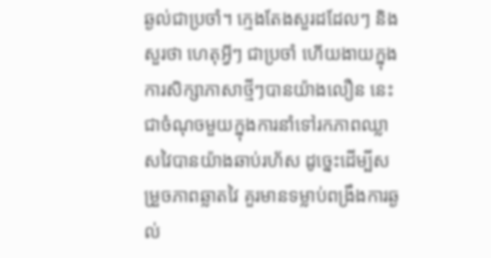ឆ្ងល់ជាប្រចាំ។ ក្មេងតែងសួរដដែលៗ និងសួរថា ហេតុអ្វីៗ ជាប្រចាំ ហើយងាយក្នុងការសិក្សាភាសាថ្មីៗបានយ៉ាងលឿន នេះជាចំណុចមួយក្នុងការនាំទៅរកភាពឈ្លាសវៃបានយ៉ាងឆាប់រហ័ស ដូច្នេះដើម្បីសម្រួចភាពឆ្លាតវៃ គួរមានទម្លាប់ពង្រឹងការឆ្ងល់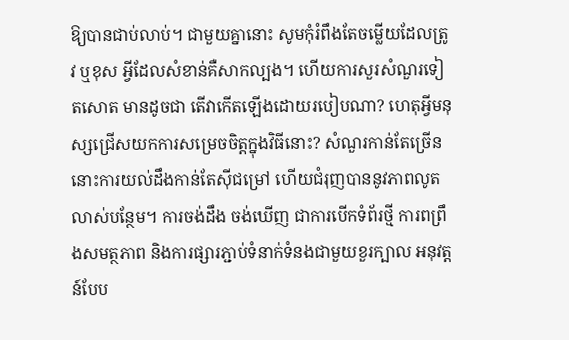ឱ្យបានជាប់លាប់។ ជាមួយគ្នានោះ សូមកុំរំពឹងតែចម្លើយដែលត្រូវ ឬខុស អ្វីដែលសំខាន់គឺសាកល្បង។ ហើយការសួរសំណួរទៀតសោត មានដូចជា តើវាកើតឡើងដោយរបៀបណា? ហេតុអ្វីមនុស្សជ្រើសយកការសម្រេចចិត្តក្នុងវិធីនោះ? សំណួរកាន់តែច្រើន នោះការយល់ដឹងកាន់តែស៊ីជម្រៅ ហើយជំរុញបាននូវភាពលូតលាស់បន្ថែម។ ការចង់ដឹង ចង់ឃើញ ជាការបើកទំព័រថ្មី ការពព្រឹងសមត្ថភាព និងការផ្សារភ្ជាប់ទំនាក់ទំនងជាមួយខួរក្បាល អនុវត្តន៍បែប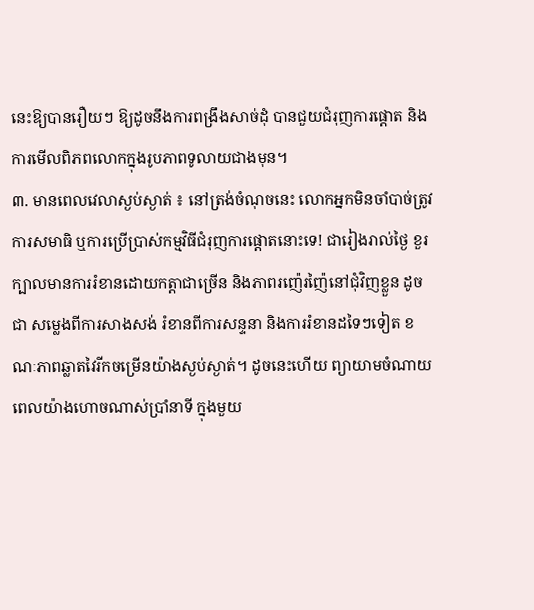នេះឱ្យបានរឿយៗ ឱ្យដូចនឹងការពង្រឹងសាច់ដុំ បានជួយជំរុញការផ្តោត និងការមើលពិភពលោកក្នុងរូបភាពទូលាយជាងមុន។
៣. មានពេលវេលាស្ងប់ស្ងាត់ ៖ នៅត្រង់ចំណុចនេះ លោកអ្នកមិនចាំបាច់ត្រូវការសមាធិ ឬការប្រើប្រាស់កម្មវិធីជំរុញការផ្តោតនោះទេ! ជារៀងរាល់ថ្ងៃ ខួរក្បាលមានការរំខានដោយកត្តាជាច្រើន និងភាពរញ៉េរញ៉ៃនៅជុំវិញខ្លួន ដូចជា សម្លេងពីការសាងសង់ រំខានពីការសន្ទនា និងការរំខានដទៃៗទៀត ខណៈភាពឆ្លាតវៃរីកចម្រើនយ៉ាងស្ងប់ស្ងាត់។ ដូចនេះហើយ ព្យាយាមចំណាយពេលយ៉ាងហោចណាស់ប្រាំនាទី ក្នុងមួយ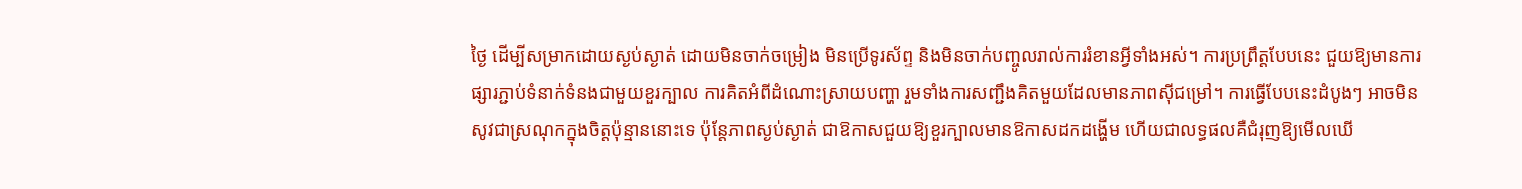ថ្ងៃ ដើម្បីសម្រាកដោយស្ងប់ស្ងាត់ ដោយមិនចាក់ចម្រៀង មិនប្រើទូរស័ព្ទ និងមិនចាក់បញ្ចូលរាល់ការរំខានអ្វីទាំងអស់។ ការប្រព្រឹត្តបែបនេះ ជួយឱ្យមានការផ្សារភ្ជាប់ទំនាក់ទំនងជាមួយខួរក្បាល ការគិតអំពីដំណោះស្រាយបញ្ហា រួមទាំងការសញ្ជឹងគិតមួយដែលមានភាពស៊ីជម្រៅ។ ការធ្វើបែបនេះដំបូងៗ អាចមិនសូវជាស្រណុកក្នុងចិត្តប៉ុន្មាននោះទេ ប៉ុន្តែភាពស្ងប់ស្ងាត់ ជាឱកាសជួយឱ្យខួរក្បាលមានឱកាសដកដង្ហើម ហើយជាលទ្ធផលគឺជំរុញឱ្យមើលឃើ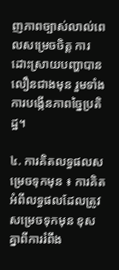ញភាពច្បាស់លាល់ពេលសម្រេចចិត្ត ការដោះស្រាយបញ្ហាបានលឿនជាងមុន រួមទាំងការបង្កើនភាពច្នៃប្រតិដ្ឋ។

៤. ការគិតលទ្ធផលសម្រេចទុកមុន ៖ ការគិតអំពីលទ្ធផលដែលត្រូវសម្រេចទុកមុន ខុសគ្នាពីការរំពឹង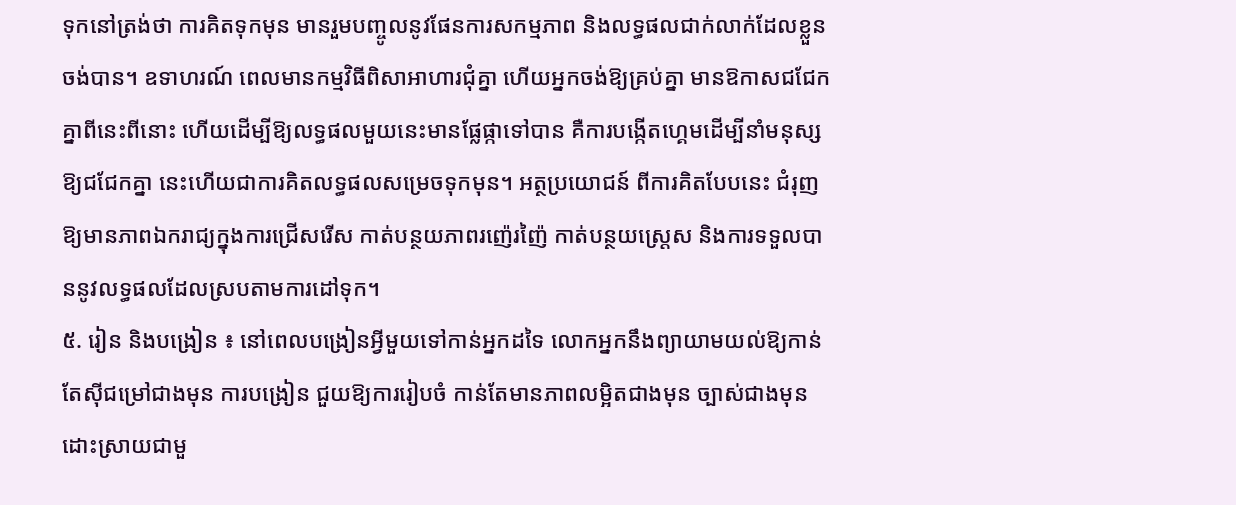ទុកនៅត្រង់ថា ការគិតទុកមុន មានរួមបញ្ចូលនូវផែនការសកម្មភាព និងលទ្ធផលជាក់លាក់ដែលខ្លួនចង់បាន។ ឧទាហរណ៍ ពេលមានកម្មវិធីពិសាអាហារជុំគ្នា ហើយអ្នកចង់ឱ្យគ្រប់គ្នា មានឱកាសជជែកគ្នាពីនេះពីនោះ ហើយដើម្បីឱ្យលទ្ធផលមួយនេះមានផ្លែផ្កាទៅបាន គឺការបង្កើតហ្គេមដើម្បីនាំមនុស្សឱ្យជជែកគ្នា នេះហើយជាការគិតលទ្ធផលសម្រេចទុកមុន។ អត្ថប្រយោជន៍ ពីការគិតបែបនេះ ជំរុញឱ្យមានភាពឯករាជ្យក្នុងការជ្រើសរើស កាត់បន្ថយភាពរញ៉េរញ៉ៃ កាត់បន្ថយស្ត្រេស និងការទទួលបាននូវលទ្ធផលដែលស្របតាមការដៅទុក។
៥. រៀន និងបង្រៀន ៖ នៅពេលបង្រៀនអ្វីមួយទៅកាន់អ្នកដទៃ លោកអ្នកនឹងព្យាយាមយល់ឱ្យកាន់តែស៊ីជម្រៅជាងមុន ការបង្រៀន ជួយឱ្យការរៀបចំ កាន់តែមានភាពលម្អិតជាងមុន ច្បាស់ជាងមុន ដោះស្រាយជាមួ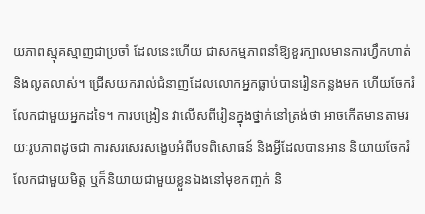យភាពស្មុគស្មាញជាប្រចាំ ដែលនេះហើយ ជាសកម្មភាពនាំឱ្យខួរក្បាលមានការហ្វឹកហាត់ និងលូតលាស់។ ជ្រើសយករាល់ជំនាញដែលលោកអ្នកធ្លាប់បានរៀនកន្លងមក ហើយចែករំលែកជាមួយអ្នកដទៃ។ ការបង្រៀន វាលើសពីរៀនក្នុងថ្នាក់នៅត្រង់ថា អាចកើតមានតាមរយៈរូបភាពដូចជា ការសរសេរសង្ខេបអំពីបទពិសោធន៍ និងអ្វីដែលបានអាន និយាយចែករំលែកជាមួយមិត្ត ឬក៏និយាយជាមួយខ្លួនឯងនៅមុខកញ្ចក់ និ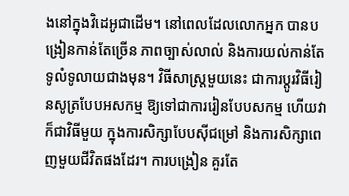ងនៅក្នុងវិដេអូជាដើម។ នៅពេលដែលលោកអ្នក បានបង្រៀនកាន់តែច្រើន ភាពច្បាស់លាល់ និងការយល់កាន់តែទូលំទូលាយជាងមុន។ វិធីសាស្រ្តមួយនេះ ជាការប្តូរវិធីរៀនសូត្របែបអសកម្ម ឱ្យទៅជាការរៀនបែបសកម្ម ហើយវាក៏ជាវិធីមួយ ក្នុងការសិក្សាបែបស៊ីជម្រៅ និងការសិក្សាពេញមួយជីវិតផងដែរ។ ការបង្រៀន គួរតែ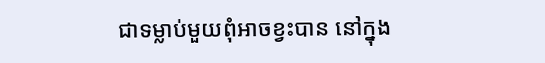ជាទម្លាប់មួយពុំអាចខ្វះបាន នៅក្នុង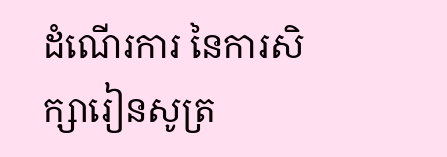ដំណើរការ នៃការសិក្សារៀនសូត្រ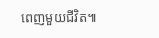ពេញមួយជីវិត៕